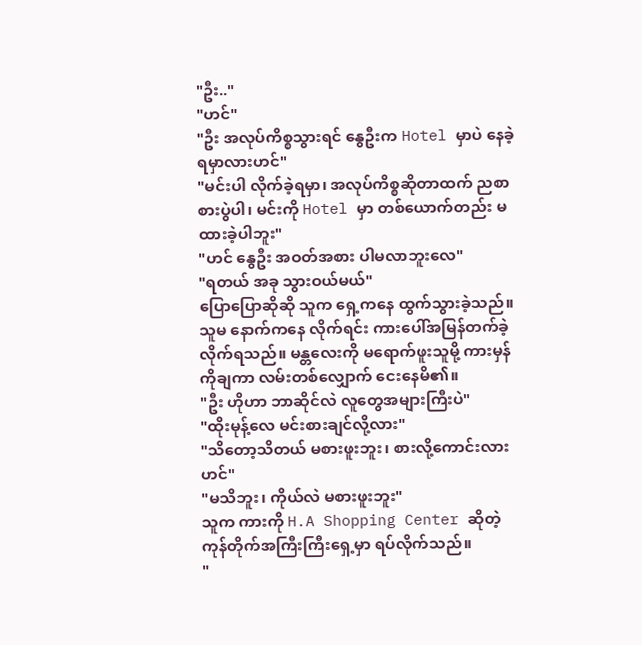"ဦး.."
"ဟင်"
"ဦး အလုပ်ကိစ္စသွားရင် နွေဦးက Hotel မှာပဲ နေခဲ့ရမှာလားဟင်"
"မင်းပါ လိုက်ခဲ့ရမှာ၊ အလုပ်ကိစ္စဆိုတာထက် ညစာစားပွဲပါ၊ မင်းကို Hotel မှာ တစ်ယောက်တည်း မထားခဲ့ပါဘူး"
"ဟင် နွေဦး အဝတ်အစား ပါမလာဘူးလေ"
"ရတယ် အခု သွားဝယ်မယ်"
ပြောပြောဆိုဆို သူက ရှေ့ကနေ ထွက်သွားခဲ့သည်။ သူမ နောက်ကနေ လိုက်ရင်း ကားပေါ်အမြန်တက်ခဲ့လိုက်ရသည်။ မန္တလေးကို မရောက်ဖူးသူမို့ ကားမှန်ကိုချကာ လမ်းတစ်လျှောက် ငေးနေမိ၏။
"ဦး ဟိုဟာ ဘာဆိုင်လဲ လူတွေအများကြီးပဲ"
"ထိုးမုန့်လေ မင်းစားချင်လို့လား"
"သိတော့သိတယ် မစားဖူးဘူး၊ စားလို့ကောင်းလားဟင်"
"မသိဘူး၊ ကိုယ်လဲ မစားဖူးဘူး"
သူက ကားကို H.A Shopping Center ဆိုတဲ့ ကုန်တိုက်အကြီးကြီးရှေ့မှာ ရပ်လိုက်သည်။
"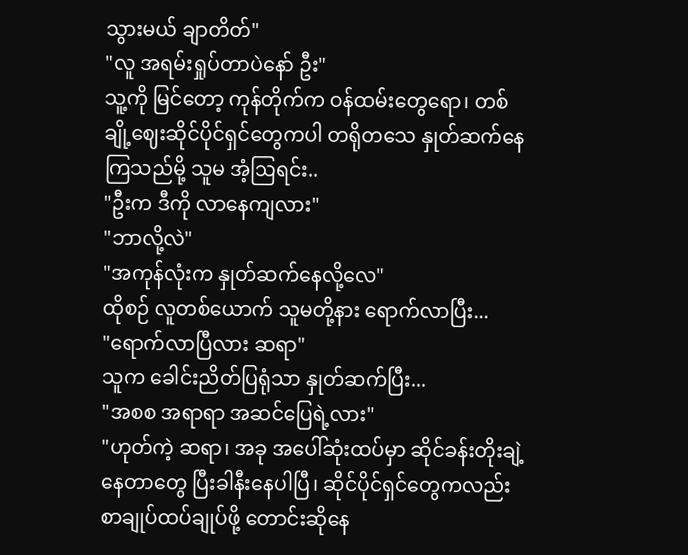သွားမယ် ချာတိတ်"
"လူ အရမ်းရှုပ်တာပဲနော် ဦး"
သူ့ကို မြင်တော့ ကုန်တိုက်က ဝန်ထမ်းတွေရော၊ တစ်ချို့ဈေးဆိုင်ပိုင်ရှင်တွေကပါ တရိုတသေ နှုတ်ဆက်နေကြသည်မို့ သူမ အံ့ဩရင်း..
"ဦးက ဒီကို လာနေကျလား"
"ဘာလို့လဲ"
"အကုန်လုံးက နှုတ်ဆက်နေလို့လေ"
ထိုစဉ် လူတစ်ယောက် သူမတို့နား ရောက်လာပြီး...
"ရောက်လာပြီလား ဆရာ"
သူက ခေါင်းညိတ်ပြရုံသာ နှုတ်ဆက်ပြီး...
"အစစ အရာရာ အဆင်ပြေရဲ့လား"
"ဟုတ်ကဲ့ ဆရာ၊ အခု အပေါ်ဆုံးထပ်မှာ ဆိုင်ခန်းတိုးချဲ့နေတာတွေ ပြီးခါနီးနေပါပြီ၊ ဆိုင်ပိုင်ရှင်တွေကလည်း စာချုပ်ထပ်ချုပ်ဖို့ တောင်းဆိုနေ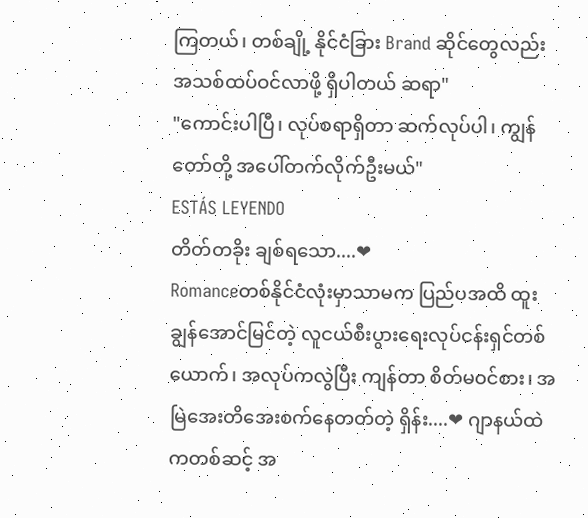ကြတယ်၊ တစ်ချို့ နိုင်ငံခြား Brand ဆိုင်တွေလည်း အသစ်ထပ်ဝင်လာဖို့ ရှိပါတယ် ဆရာ"
"ကောင်းပါပြီ၊ လုပ်စရာရှိတာ ဆက်လုပ်ပါ၊ ကျွန်တော်တို့ အပေါ်တက်လိုက်ဦးမယ်"
ESTÁS LEYENDO
တိတ်တခိုး ချစ်ရသော....❤
Romanceတစ်နိုင်ငံလုံးမှာသာမက ပြည်ပအထိ ထူးချွန်အောင်မြင်တဲ့ လူငယ်စီးပွားရေးလုပ်ငန်းရှင်တစ်ယောက်၊ အလုပ်ကလွဲပြီး ကျန်တာ စိတ်မဝင်စား၊ အမြဲအေးတိအေးစက်နေတတ်တဲ့ ရှိန်း....❤ ဂျာနယ်ထဲကတစ်ဆင့် အ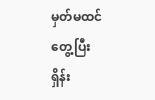မှတ်မထင်တွေ့ပြီး ရှိန်း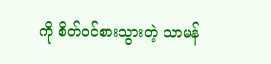ကို စိတ်ဝင်စားသွားတဲ့ သာမန်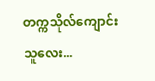တက္ကသိုလ်ကျောင်းသူလေး...